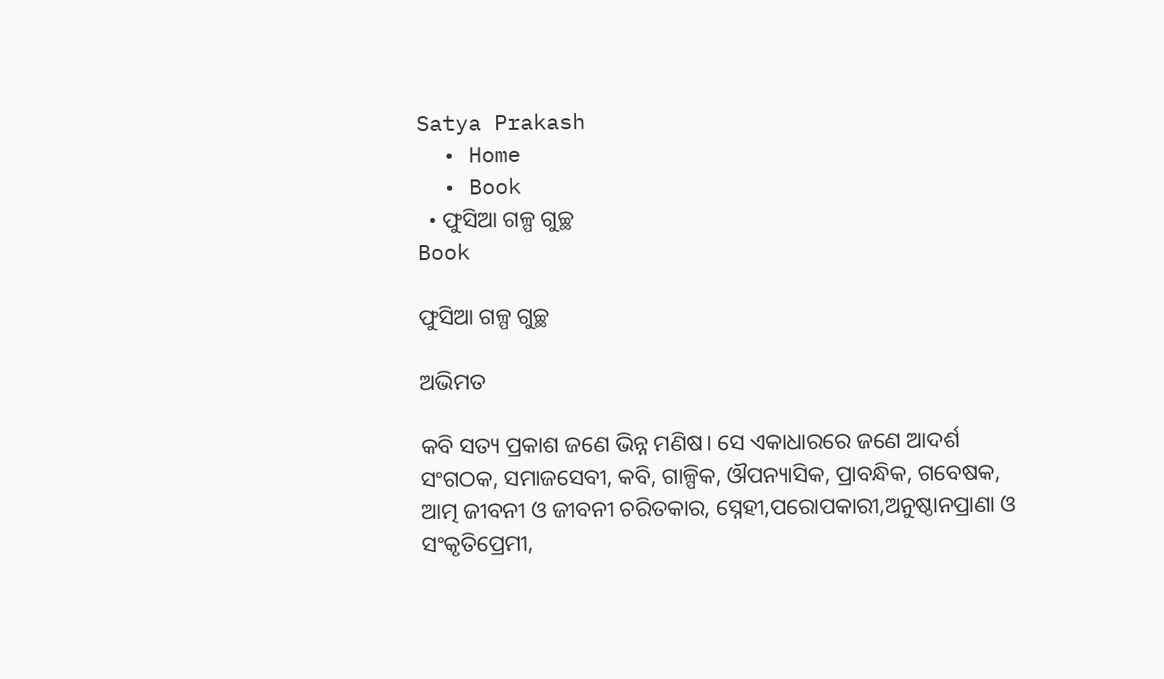Satya Prakash
  • Home
  • Book
  • ଫୁସିଆ ଗଳ୍ପ ଗୁଚ୍ଛ
Book

ଫୁସିଆ ଗଳ୍ପ ଗୁଚ୍ଛ

ଅଭିମତ

କବି ସତ୍ୟ ପ୍ରକାଶ ଜଣେ ଭିନ୍ନ ମଣିଷ। ସେ ଏକାଧାରରେ ଜଣେ ଆଦର୍ଶ ସଂଗଠକ, ସମାଜସେବୀ, କବି, ଗାଳ୍ପିକ, ଔପନ୍ୟାସିକ, ପ୍ରାବନ୍ଧିକ, ଗବେଷକ, ଆତ୍ମ ଜୀବନୀ ଓ ଜୀବନୀ ଚରିତକାର, ସ୍ନେହୀ,ପରୋପକାରୀ,ଅନୁଷ୍ଠାନପ୍ରାଣା ଓ ସଂକୃତିପ୍ରେମୀ,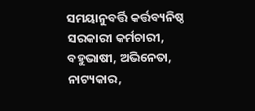ସମୟାନୁବର୍ତ୍ତି କର୍ତ୍ତବ୍ୟନିଷ୍ଠ ସରକାରୀ କର୍ମଚାରୀ, ବହୁଭାଷୀ, ଅଭିନେତା, ନାଟ୍ୟକାର,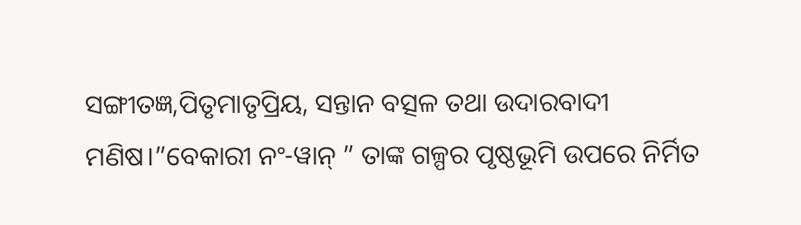ସଙ୍ଗୀତଜ୍ଞ,ପିତୃମାତୃପ୍ରିୟ, ସନ୍ତାନ ବତ୍ସଳ ତଥା ଉଦାରବାଦୀ ମଣିଷ।”ବେକାରୀ ନଂ-ୱାନ୍ ” ତାଙ୍କ ଗଳ୍ପର ପୃଷ୍ଠଭୂମି ଉପରେ ନିର୍ମିତ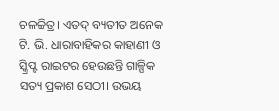ଚଳଚ୍ଚିତ୍ର। ଏତଦ୍ ବ୍ୟତୀତ ଅନେକ ଟି. ଭି. ଧାରାବାହିକର କାହାଣୀ ଓ ସ୍କ୍ରିପ୍ଟ ରାଇଟର ହେଉଛନ୍ତି ଗାଳ୍ପିକ ସତ୍ୟ ପ୍ରକାଶ ସେଠୀ। ଉଭୟ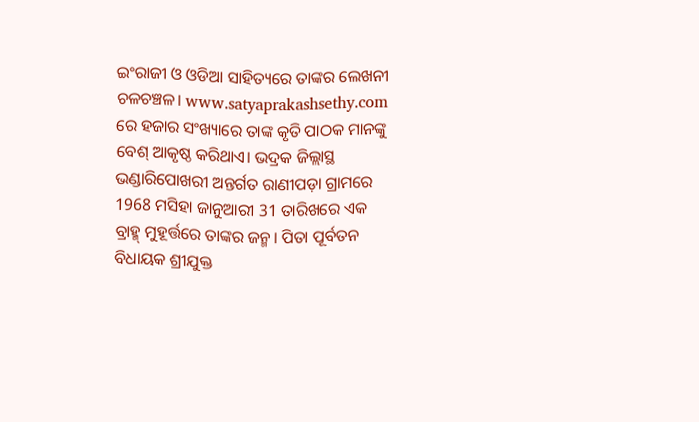ଇଂରାଜୀ ଓ ଓଡିଆ ସାହିତ୍ୟରେ ତାଙ୍କର ଲେଖନୀ ଚଳଚଞ୍ଚଳ। www.satyaprakashsethy.com ରେ ହଜାର ସଂଖ୍ୟାରେ ତାଙ୍କ କୃତି ପାଠକ ମାନଙ୍କୁ ବେଶ୍ ଆକୃଷ୍ଠ କରିଥାଏ। ଭଦ୍ରକ ଜିଲ୍ଲାସ୍ଥ ଭଣ୍ଡାରିପୋଖରୀ ଅନ୍ତର୍ଗତ ରାଣୀପଡ଼ା ଗ୍ରାମରେ 1968 ମସିହା ଜାନୁଆରୀ 31 ତାରିଖରେ ଏକ ବ୍ରାହ୍ମ୍ ମୁହୂର୍ତ୍ତରେ ତାଙ୍କର ଜନ୍ମ। ପିତା ପୂର୍ବତନ ବିଧାୟକ ଶ୍ରୀଯୁକ୍ତ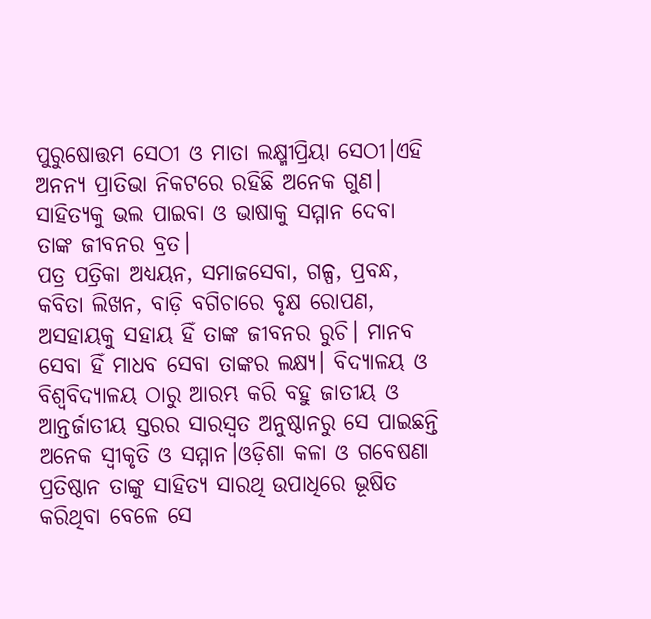ପୁରୁଷୋତ୍ତମ ସେଠୀ ଓ ମାତା ଲକ୍ଷ୍ମୀପ୍ରିୟା ସେଠୀ।ଏହି ଅନନ୍ୟ ପ୍ରାତିଭା ନିକଟରେ ରହିଛି ଅନେକ ଗୁଣ। ସାହିତ୍ୟକୁ ଭଲ ପାଇବା ଓ ଭାଷାକୁ ସମ୍ମାନ ଦେବା ତାଙ୍କ ଜୀବନର ବ୍ରତ।
ପତ୍ର ପତ୍ରିକା ଅଧ୍ୟୟନ, ସମାଜସେବା, ଗଳ୍ପ, ପ୍ରବନ୍ଧ, କବିତା ଲିଖନ, ବାଡ଼ି ବଗିଚାରେ ବୃକ୍ଷ ରୋପଣ, ଅସହାୟକୁ ସହାୟ ହିଁ ତାଙ୍କ ଜୀବନର ରୁଚି। ମାନବ ସେବା ହିଁ ମାଧବ ସେବା ତାଙ୍କର ଲକ୍ଷ୍ୟ। ବିଦ୍ୟାଳୟ ଓ ବିଶ୍ଵବିଦ୍ୟାଳୟ ଠାରୁ ଆରମ୍ଭ କରି ବହୁ ଜାତୀୟ ଓ ଆନ୍ତର୍ଜାତୀୟ ସ୍ତରର ସାରସ୍ଵତ ଅନୁଷ୍ଠାନରୁ ସେ ପାଇଛନ୍ତି ଅନେକ ସ୍ୱୀକୃତି ଓ ସମ୍ମାନ।ଓଡ଼ିଶା କଳା ଓ ଗବେଷଣା ପ୍ରତିଷ୍ଠାନ ତାଙ୍କୁ ସାହିତ୍ୟ ସାରଥି ଉପାଧିରେ ଭୂଷିତ କରିଥିବା ବେଳେ ସେ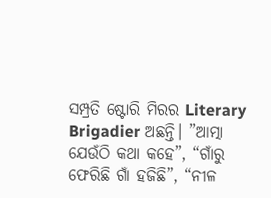ସମ୍ପ୍ରତି ଷ୍ଟୋରି ମିରର Literary Brigadier ଅଛନ୍ତି। ”ଆତ୍ମା ଯେଉଁଠି କଥା କହେ”, “ଗାଁରୁ ଫେରିଛି ଗାଁ ହଜିଛି”, “ନୀଳ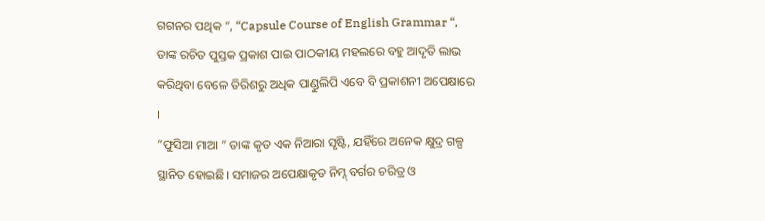ଗଗନର ପଥିକ “, “Capsule Course of English Grammar “, ତାଙ୍କ ରଚିତ ପୁସ୍ତକ ପ୍ରକାଶ ପାଇ ପାଠକୀୟ ମହଲରେ ବହୁ ଆଦୃତି ଲାଭ କରିଥିବା ବେଳେ ତିରିଶରୁ ଅଧିକ ପାଣ୍ଡୁଲିପି ଏବେ ବି ପ୍ରକାଶନୀ ଅପେକ୍ଷାରେ ।
“ଫୁସିଆ ମାଆ ” ତାଙ୍କ କୃତ ଏକ ନିଆରା ସୃଷ୍ଟି, ଯହିଁରେ ଅନେକ କ୍ଷୁଦ୍ର ଗଳ୍ପ ସ୍ଥାନିତ ହୋଇଛି। ସମାଜର ଅପେକ୍ଷାକୃତ ନିମ୍ନ୍ ବର୍ଗର ଚରିତ୍ର ଓ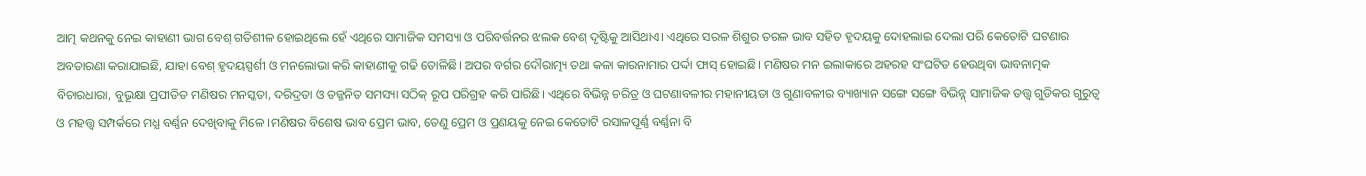ଆତ୍ମ କଥନକୁ ନେଇ କାହାଣୀ ଭାଗ ବେଶ୍ ଗତିଶୀଳ ହୋଇଥିଲେ ହେଁ ଏଥିରେ ସାମାଜିକ ସମସ୍ୟା ଓ ପରିବର୍ତ୍ତନର ଝଲକ ବେଶ୍ ଦୃଷ୍ଟିକୁ ଆସିଥାଏ। ଏଥିରେ ସରଳ ଶିଶୁର ତରଳ ଭାବ ସହିତ ହୃଦୟକୁ ଦୋହଲାଇ ଦେଲା ପରି କେତୋଟି ଘଟଣାର ଅବତାରଣା କରାଯାଇଛି, ଯାହା ବେଶ୍ ହୃଦୟସ୍ପର୍ଶୀ ଓ ମନଲୋଭା କରି କାହାଣୀକୁ ଗଢି ତୋଳିଛି। ଅପର ବର୍ଗର ଦୌରାତ୍ମ୍ୟ ତଥା କଳା କାରନାମାର ପର୍ଦ୍ଦା ଫାସ୍ ହୋଇଛି। ମଣିଷର ମନ ଇଲାକାରେ ଅହରହ ସଂଘଟିତ ହେଉଥିବା ଭାବନାତ୍ମକ ବିଚାରଧାରା, ବୁଭୂକ୍ଷା ପ୍ରପୀଡିତ ମଣିଷର ମନସ୍କତା, ଦରିଦ୍ରତା ଓ ତଜ୍ଜନିତ ସମସ୍ୟା ସଠିକ୍ ରୂପ ପରିଗ୍ରହ କରି ପାରିଛି। ଏଥିରେ ବିଭିନ୍ନ ଚରିତ୍ର ଓ ଘଟଣାବଳୀର ମହାନୀୟତା ଓ ଗୁଣାବଳୀର ବ୍ୟାଖ୍ୟାନ ସଙ୍ଗେ ସଙ୍ଗେ ବିଭିନ୍ନ୍ ସାମାଜିକ ତତ୍ତ୍ଵ ଗୁଡିକର ଗୁରୁତ୍ଵ ଓ ମହତ୍ତ୍ୱ ସମ୍ପର୍କରେ ମଧ୍ଯ ବର୍ଣ୍ଣନ ଦେଖିବାକୁ ମିଳେ ।ମଣିଷର ବିଶେଷ ଭାବ ପ୍ରେମ ଭାବ, ତେଣୁ ପ୍ରେମ ଓ ପ୍ରଣୟକୁ ନେଇ କେତୋଟି ରସାଳପୂର୍ଣ୍ଣ ବର୍ଣ୍ଣନା ବି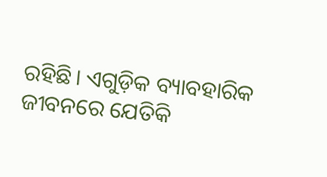ରହିଛି। ଏଗୁଡ଼ିକ ବ୍ୟାବହାରିକ ଜୀବନରେ ଯେତିକି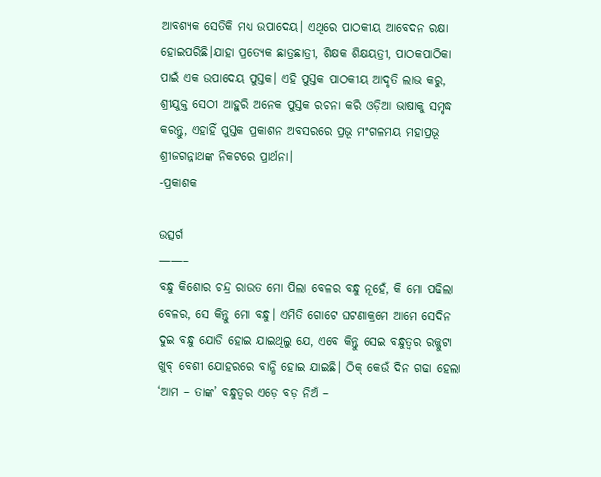ଆବଶ୍ୟକ ସେତିକି ମଧ୍ୟ ଉପାଦେୟ। ଏଥିରେ ପାଠକୀୟ ଆବେଦନ ରକ୍ଷା ହୋଇପରିଛି।ଯାହା ପ୍ରତ୍ୟେକ ଛାତ୍ରଛାତ୍ରୀ, ଶିକ୍ଷକ ଶିକ୍ଷୟତ୍ରୀ, ପାଠକପାଠିକା ପାଇଁ ଏକ ଉପାଦେୟ ପୁସ୍ତକ। ଏହି ପୁସ୍ତକ ପାଠକୀୟ ଆଦୃତି ଲାଭ କରୁ, ଶ୍ରୀଯୁକ୍ତ ସେଠୀ ଆହୁରି ଅନେକ ପୁସ୍ତକ ରଚନା କରି ଓଡ଼ିଆ ଭାଷାକୁ ସମୃଦ୍ଧ କରନ୍ତୁ, ଏହାହିଁ ପୁସ୍ତକ ପ୍ରକାଶନ ଅବସରରେ ପ୍ରଭୂ ମଂଗଳମୟ ମହାପ୍ରଭୂ ଶ୍ରୀଜଗନ୍ନାଥଙ୍କ ନିକଟରେ ପ୍ରାର୍ଥନା।
-ପ୍ରକାଶକ

ଉତ୍ସର୍ଗ
——–
ବନ୍ଧୁ କିଶୋର ଚନ୍ଦ୍ର ରାଉତ ମୋ ପିଲା ବେଳର ବନ୍ଧୁ ନୂହେଁ, କି ମୋ ପଢିଲା ବେଳର, ସେ କିନ୍ତୁ ମୋ ବନ୍ଧୁ। ଏମିତି ଗୋଟେ ଘଟଣାକ୍ରମେ ଆମେ ସେଦିନ ଦୁଇ ବନ୍ଧୁ ଯୋଡି ହୋଇ ଯାଇଥିଲୁ ଯେ, ଏବେ କିନ୍ତୁ ସେଇ ବନ୍ଧୁତ୍ୱର ରଜ୍ଜୁଟା ଖୁବ୍ ବେଶୀ ଯୋହରରେ ବାନ୍ଧି ହୋଇ ଯାଇଛି। ଠିକ୍ କେଉଁ ଦିନ ଗଢା ହେଲା ‘ଆମ – ତାଙ୍କ’ ବନ୍ଧୁତ୍ୱର ଏଡ଼େ ବଡ଼ ନିଅଁ –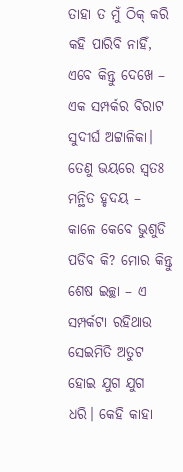ତାହା ତ ମୁଁ ଠିକ୍ କରି କହି ପାରିବି ନାହିଁ, ଏବେ କିନ୍ତୁ ଦେଖେ – ଏକ ସମ୍ପର୍କର ବିରାଟ ସୁଦୀର୍ଘ ଅଟ୍ଟାଳିକା। ତେଣୁ ଭୟରେ ସ୍ୱତଃ ମନ୍ଥିତ ହୃଦୟ – କାଳେ କେବେ ଭୁଶୁଡି ପଡିବ କି? ମୋର କିନ୍ତୁ ଶେଷ ଇଚ୍ଛା – ଏ ସମ୍ପର୍କଟା ରହିଥାଉ ସେଇମିତି ଅତୁଟ ହୋଇ ଯୁଗ ଯୁଗ ଧରି। କେହି କାହା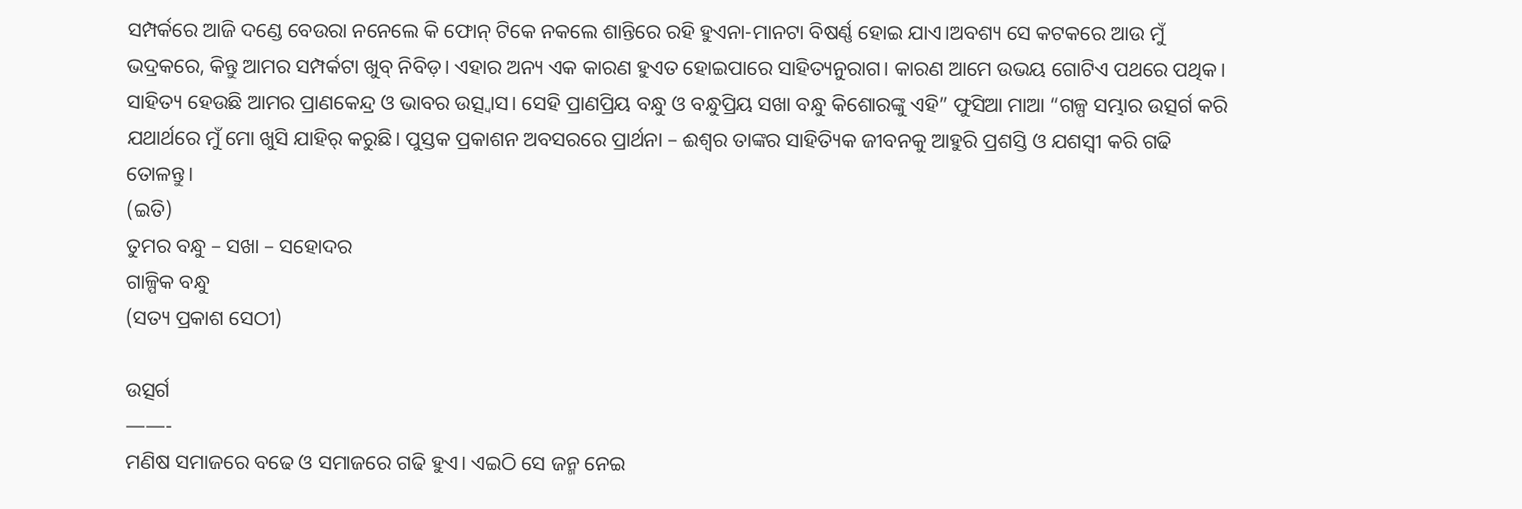ସମ୍ପର୍କରେ ଆଜି ଦଣ୍ଡେ ବେଉରା ନନେଲେ କି ଫୋନ୍ ଟିକେ ନକଲେ ଶାନ୍ତିରେ ରହି ହୁଏନା-ମାନଟା ବିଷର୍ଣ୍ଣ ହୋଇ ଯାଏ।ଅବଶ୍ୟ ସେ କଟକରେ ଆଉ ମୁଁ ଭଦ୍ରକରେ, କିନ୍ତୁ ଆମର ସମ୍ପର୍କଟା ଖୁବ୍ ନିବିଡ଼। ଏହାର ଅନ୍ୟ ଏକ କାରଣ ହୁଏତ ହୋଇପାରେ ସାହିତ୍ୟନୁରାଗ। କାରଣ ଆମେ ଉଭୟ ଗୋଟିଏ ପଥରେ ପଥିକ। ସାହିତ୍ୟ ହେଉଛି ଆମର ପ୍ରାଣକେନ୍ଦ୍ର ଓ ଭାବର ଉତ୍ସ୍ବାସ। ସେହି ପ୍ରାଣପ୍ରିୟ ବନ୍ଧୁ ଓ ବନ୍ଧୁପ୍ରିୟ ସଖା ବନ୍ଧୁ କିଶୋରଙ୍କୁ ଏହି” ଫୁସିଆ ମାଆ “ଗଳ୍ପ ସମ୍ଭାର ଉତ୍ସର୍ଗ କରି ଯଥାର୍ଥରେ ମୁଁ ମୋ ଖୁସି ଯାହିର୍ କରୁଛି। ପୁସ୍ତକ ପ୍ରକାଶନ ଅବସରରେ ପ୍ରାର୍ଥନା – ଈଶ୍ଵର ତାଙ୍କର ସାହିତ୍ୟିକ ଜୀବନକୁ ଆହୁରି ପ୍ରଶସ୍ତି ଓ ଯଶସ୍ବୀ କରି ଗଢି ତୋଳନ୍ତୁ।
(ଇତି)
ତୁମର ବନ୍ଧୁ – ସଖା – ସହୋଦର
ଗାଳ୍ପିକ ବନ୍ଧୁ
(ସତ୍ୟ ପ୍ରକାଶ ସେଠୀ)

ଉତ୍ସର୍ଗ
——-
ମଣିଷ ସମାଜରେ ବଢେ ଓ ସମାଜରେ ଗଢି ହୁଏ। ଏଇଠି ସେ ଜନ୍ମ ନେଇ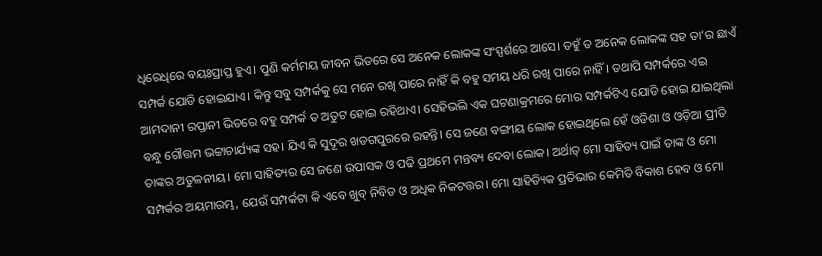ଧିରେଧିରେ ବୟଃପ୍ରାପ୍ତ ହୁଏ। ପୁଣି କର୍ମମୟ ଜୀବନ ଭିତରେ ସେ ଅନେକ ଲୋକଙ୍କ ସଂସ୍ପର୍ଶରେ ଆସେ। ତହୁଁ ତ ଅନେକ ଲୋକଙ୍କ ସହ ତା’ର ଛାଏଁ ସମ୍ପର୍କ ଯୋଡି ହୋଇଯାଏ। କିନ୍ତୁ ସବୁ ସମ୍ପର୍କକୁ ସେ ମନେ ରଖି ପାରେ ନାହିଁ କି ବହୁ ସମୟ ଧରି ରଖି ପାରେ ନାହିଁ। ତଥାପି ସମ୍ପର୍କରେ ଏଇ ଆମଦାନୀ ରପ୍ତାନୀ ଭିତରେ ବହୁ ସମ୍ପର୍କ ତ ଅତୁଟ ହୋଇ ରହିଥାଏ। ସେହିଭଲି ଏକ ଘଟଣାକ୍ରମରେ ମୋର ସମ୍ପର୍କଟିଏ ଯୋଡି ହୋଇ ଯାଇଥିଲା ବନ୍ଧୁ ଗୌତ୍ତମ ଭଟ୍ଟାଚାର୍ଯ୍ୟଙ୍କ ସହ। ଯିଏ କି ସୁଦୂର ଖଡଗପୁରରେ ରହନ୍ତି। ସେ ଜଣେ ବଙ୍ଗୀୟ ଲୋକ ହୋଇଥିଲେ ହେଁ ଓଡିଶା ଓ ଓଡ଼ିଆ ପ୍ରୀତି ତାଙ୍କର ଅତୁଳନୀୟ। ମୋ ସାହିତ୍ୟର ସେ ଜଣେ ଉପାସକ ଓ ପଢି ପ୍ରଥମେ ମନ୍ତବ୍ୟ ଦେବା ଲୋକ। ଅର୍ଥାତ୍ ମୋ ସାହିତ୍ୟ ପାଇଁ ତାଙ୍କ ଓ ମୋ ସମ୍ପର୍କର ଅୟମାରମ୍ଭ, ଯେଉଁ ସମ୍ପର୍କଟା କି ଏବେ ଖୁବ୍ ନିବିଡ ଓ ଅଧିକ ନିକଟତ୍ତର। ମୋ ସାହିତ୍ୟିକ ପ୍ରତିଭାର କେମିତି ବିକାଶ ହେବ ଓ ମୋ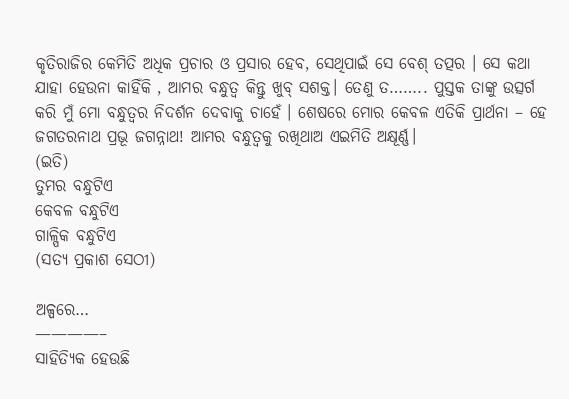କୃତିରାଜିର କେମିତି ଅଧିକ ପ୍ରଚାର ଓ ପ୍ରସାର ହେବ, ସେଥିପାଇଁ ସେ ବେଶ୍ ତତ୍ପର । ସେ କଥା ଯାହା ହେଉନା କାହିଁକି , ଆମର ବନ୍ଧୁତ୍ୱ କିନ୍ତୁ ଖୁବ୍ ସଶକ୍ତ। ତେଣୁ ତ…….. ପୁସ୍ତକ ତାଙ୍କୁ ଉତ୍ସର୍ଗ କରି ମୁଁ ମୋ ବନ୍ଧୁତ୍ୱର ନିଦର୍ଶନ ଦେବାକୁ ଚାହେଁ । ଶେଷରେ ମୋର କେବଳ ଏତିକି ପ୍ରାର୍ଥନା – ହେ ଜଗତରନାଥ ପ୍ରଭୂ ଜଗନ୍ନାଥ! ଆମର ବନ୍ଧୁତ୍ଵକୁ ରଖିଥାଅ ଏଇମିତି ଅକ୍ଷୂର୍ଣ୍ଣ।
(ଇତି)
ତୁମର ବନ୍ଧୁଟିଏ
କେବଳ ବନ୍ଧୁଟିଏ
ଗାଳ୍ପିକ ବନ୍ଧୁଟିଏ
(ସତ୍ୟ ପ୍ରକାଶ ସେଠୀ)

ଅଳ୍ପରେ…
————–
ସାହିତ୍ୟିକ ହେଉଛି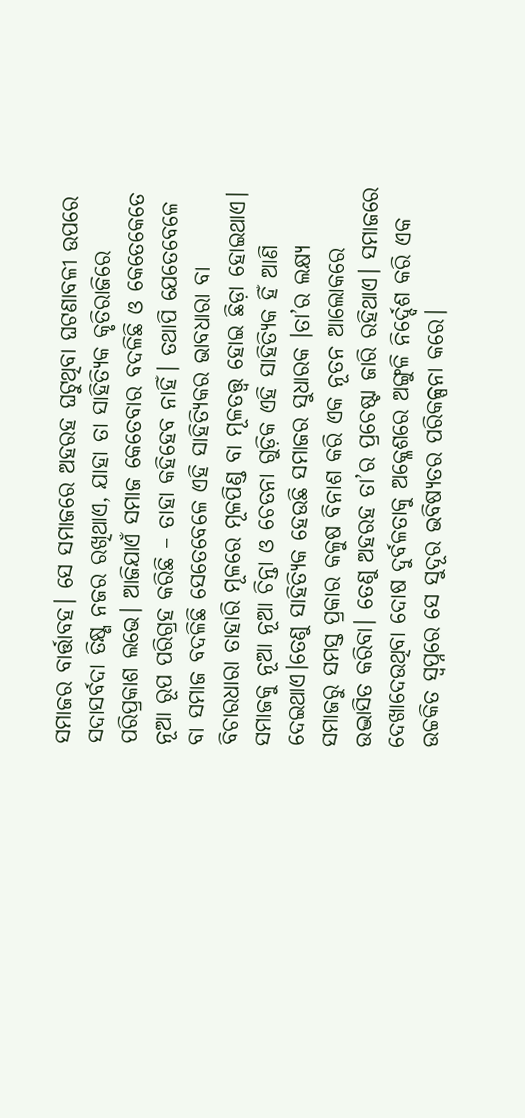ସମାଜର ବାର୍ତ୍ତାବହ। ସେ ସମାଜରେ ଅହରହ ଘଟୁଥିବା ଘଟଣାବଳୀ ଉପରେ ସଦାସର୍ବଦା ତିକ୍ଷ୍ଣ ନଜର ରଖିଥାଏ, ଯାହା ତା ସାହିତ୍ୟିକ କୃତିରାଜିରେ ପରିପ୍ରକାଶ ଲଭେ। ଆଜିଯାଏଁ ସମାଜ କେତେବାର ବଦଳିଛି ଓ କେତେକେତେ ନୂଆ ରୂପ ପରିଗ୍ରହ କରିଛି – ତାହା କହିହେବ ନାହିଁ। ତଥାପି ଯେତେବେଳେ ବା ସମାଜ ବଦଳିଛି ସେତେବେଳେ ଏହି ସାହିତ୍ୟିକର ଭାବଧାରା ବା ବିଚାରଧାରା ତାହାରି ମୂଳରେ ମୂଳପିଣ୍ଡ ବା ମୂଳତତ୍ତ୍ଵ ହୋଇ ଛିଡ଼ା ହୋଇଥାଏ। ସମାଜକୁ ନୂଆ ନୂଆ ଚିନ୍ତା ଓ ଚେତନା ଗୁଡ଼ିକ ଏହି ସାହିତ୍ୟିକ ହିଁ ଆଣି ଦେଇଥାଏ।ତେଣୁ ସାହିତ୍ୟିକ ହେଉଛି ସମାଜର ସୁଧାରକ ।ତା’ର ଲକ୍ଷ୍ୟ ସମାଜରୁ ସମସ୍ତ ପ୍ରକାର କଳୁଷ ବିନାଶ କରି ଏକ ନୂତନ ଆଲୋକରେ ଉଦ୍ଭାସିତ କରିବା। ତେଣୁ ଅହରହ ତା’ର ପ୍ରଚେଷ୍ଟା ଜାରି ରହିଥାଏ। ସମାଜରେ ଦେଖାଦେଉଥିବା ଦୋଷ ଦୁର୍ବଳତାକୁ ଅକ୍ଳେଶରେ ଅଙ୍ଗୁଳି ନିର୍ଦ୍ଦେଶ କରି ଏକ ଉଚ୍ଚକିତ ସ୍ଵପ୍ନରେ ସେ ସୁଦୂର ଭବିଷ୍ୟତର ପରିକଳ୍ପନା କରେ।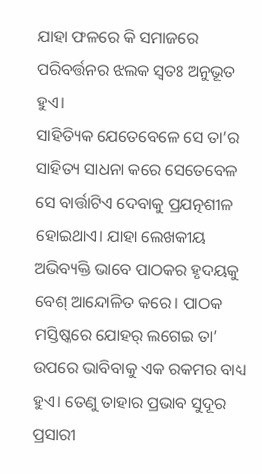ଯାହା ଫଳରେ କି ସମାଜରେ ପରିବର୍ତ୍ତନର ଝଲକ ସ୍ୱତଃ ଅନୁଭୂତ ହୁଏ।
ସାହିତ୍ୟିକ ଯେତେବେଳେ ସେ ତା’ର ସାହିତ୍ୟ ସାଧନା କରେ ସେତେବେଳ ସେ ବାର୍ତ୍ତାଟିଏ ଦେବାକୁ ପ୍ରଯତ୍ନଶୀଳ ହୋଇଥାଏ। ଯାହା ଲେଖକୀୟ ଅଭିବ୍ୟକ୍ତି ଭାବେ ପାଠକର ହୃଦୟକୁ ବେଶ୍ ଆନ୍ଦୋଳିତ କରେ। ପାଠକ ମସ୍ତିଷ୍କରେ ଯୋହର୍ ଲଗେଇ ତା’ ଉପରେ ଭାବିବାକୁ ଏକ ରକମର ବାଧ୍ୟ ହୁଏ। ତେଣୁ ତାହାର ପ୍ରଭାବ ସୁଦୂର ପ୍ରସାରୀ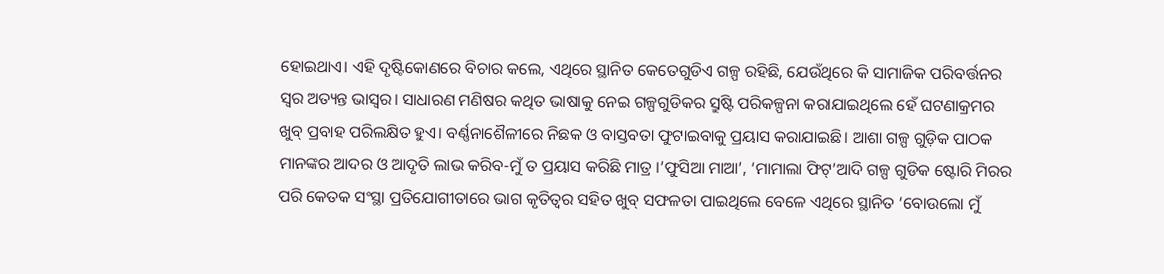ହୋଇଥାଏ। ଏହି ଦୃଷ୍ଟିକୋଣରେ ବିଚାର କଲେ, ଏଥିରେ ସ୍ଥାନିତ କେତେଗୁଡିଏ ଗଳ୍ପ ରହିଛି, ଯେଉଁଥିରେ କି ସାମାଜିକ ପରିବର୍ତ୍ତନର ସ୍ଵର ଅତ୍ୟନ୍ତ ଭାସ୍ଵର। ସାଧାରଣ ମଣିଷର କଥିତ ଭାଷାକୁ ନେଇ ଗଳ୍ପଗୁଡିକର ସ୍ରୁଷ୍ଟି ପରିକଳ୍ପନା କରାଯାଇଥିଲେ ହେଁ ଘଟଣାକ୍ରମର ଖୁବ୍ ପ୍ରବାହ ପରିଲକ୍ଷିତ ହୁଏ। ବର୍ଣ୍ଣନାଶୈଳୀରେ ନିଛକ ଓ ବାସ୍ତବତା ଫୁଟାଇବାକୁ ପ୍ରୟାସ କରାଯାଇଛି। ଆଶା ଗଳ୍ପ ଗୁଡ଼ିକ ପାଠକ ମାନଙ୍କର ଆଦର ଓ ଆଦୃତି ଲାଭ କରିବ-ମୁଁ ତ ପ୍ରୟାସ କରିଛି ମାତ୍ର ।’ଫୁସିଆ ମାଆ’, ‘ମାମାଲା ଫିଟ୍’ଆଦି ଗଳ୍ପ ଗୁଡିକ ଷ୍ଟୋରି ମିରର ପରି କେତକ ସଂସ୍ଥା ପ୍ରତିଯୋଗୀତାରେ ଭାଗ କୃତିତ୍ଵର ସହିତ ଖୁବ୍ ସଫଳତା ପାଇଥିଲେ ବେଳେ ଏଥିରେ ସ୍ଥାନିତ ‘ବୋଉଲୋ ମୁଁ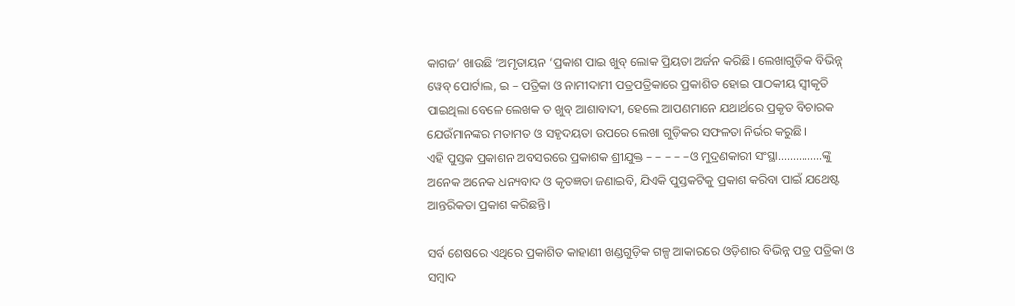କାଗଜ’ ଖାଉଛି ‘ଅମୃତାୟନ ‘ପ୍ରକାଶ ପାଇ ଖୁବ୍ ଲୋକ ପ୍ରିୟତା ଅର୍ଜନ କରିଛି। ଲେଖାଗୁଡ଼ିକ ବିଭିନ୍ନ୍ ୱେବ୍ ପୋର୍ଟାଲ, ଇ – ପତ୍ରିକା ଓ ନାମୀଦାମୀ ପତ୍ରପତ୍ରିକାରେ ପ୍ରକାଶିତ ହୋଇ ପାଠକୀୟ ସ୍ଵୀକୃତି ପାଇଥିଲା ବେଳେ ଲେଖକ ତ ଖୁବ୍ ଆଶାବାଦୀ, ହେଲେ ଆପଣମାନେ ଯଥାର୍ଥରେ ପ୍ରକୃତ ବିଚାରକ ଯେଉଁମାନଙ୍କର ମତାମତ ଓ ସହୃଦୟତା ଉପରେ ଲେଖା ଗୁଡ଼ିକର ସଫଳତା ନିର୍ଭର କରୁଛି।
ଏହି ପୁସ୍ତକ ପ୍ରକାଶନ ଅବସରରେ ପ୍ରକାଶକ ଶ୍ରୀଯୁକ୍ତ – – – – –ଓ ମୁଦ୍ରଣକାରୀ ସଂସ୍ଥା……………ଙ୍କୁ ଅନେକ ଅନେକ ଧନ୍ୟବାଦ ଓ କୃତଜ୍ଞତା ଜଣାଇବି, ଯିଏକି ପୁସ୍ତକଟିକୁ ପ୍ରକାଶ କରିବା ପାଇଁ ଯଥେଷ୍ଟ ଆନ୍ତରିକତା ପ୍ରକାଶ କରିଛନ୍ତି।

ସର୍ବ ଶେଷରେ ଏଥିରେ ପ୍ରକାଶିତ କାହାଣୀ ଖଣ୍ଡଗୁଡ଼ିକ ଗଳ୍ପ ଆକାରରେ ଓଡ଼ିଶାର ବିଭିନ୍ନ ପତ୍ର ପତ୍ରିକା ଓ ସମ୍ବାଦ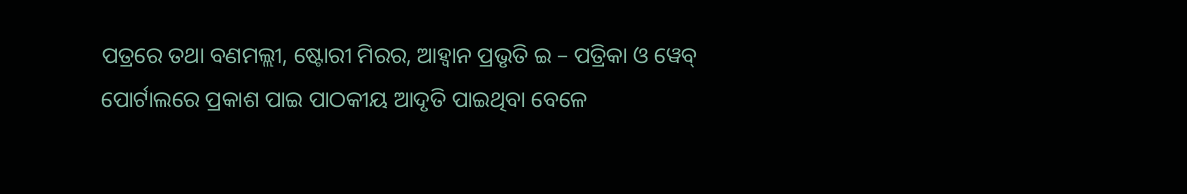ପତ୍ରରେ ତଥା ବଣମଲ୍ଲୀ, ଷ୍ଟୋରୀ ମିରର, ଆହ୍ଵାନ ପ୍ରଭୃତି ଇ – ପତ୍ରିକା ଓ ୱେବ୍ ପୋର୍ଟାଲରେ ପ୍ରକାଶ ପାଇ ପାଠକୀୟ ଆଦୃତି ପାଇଥିବା ବେଳେ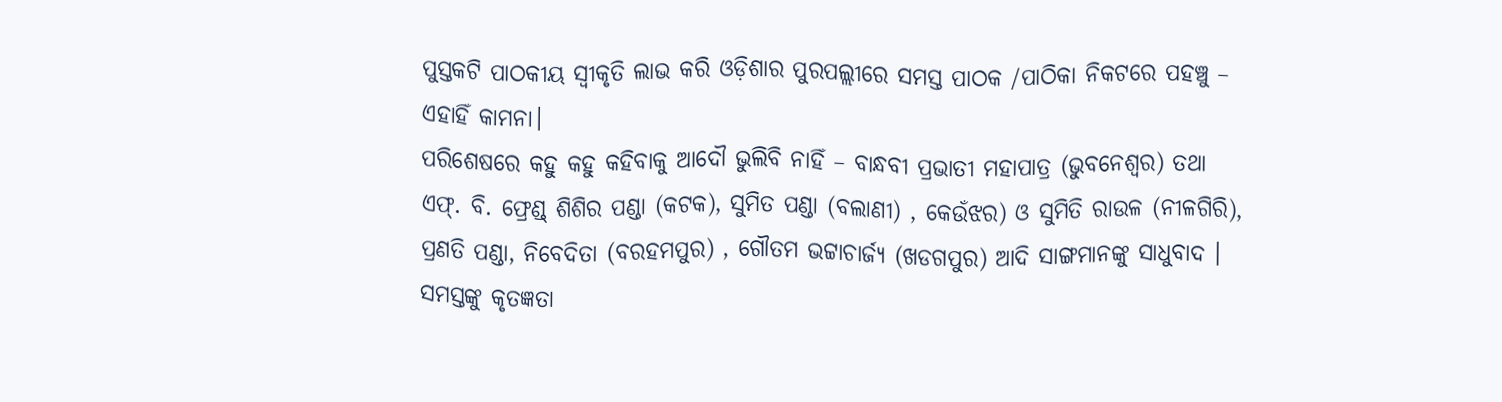ପୁସ୍ତକଟି ପାଠକୀୟ ସ୍ଵୀକୃତି ଲାଭ କରି ଓଡ଼ିଶାର ପୁରପଲ୍ଲୀରେ ସମସ୍ତ ପାଠକ /ପାଠିକା ନିକଟରେ ପହଞ୍ଚୁ – ଏହାହିଁ କାମନା।
ପରିଶେଷରେ କହୁ କହୁ କହିବାକୁ ଆଦୌ ଭୁଲିବି ନାହିଁ – ବାନ୍ଧବୀ ପ୍ରଭାତୀ ମହାପାତ୍ର (ଭୁବନେଶ୍ବର) ତଥା ଏଫ୍. ବି. ଫ୍ରେଣ୍ଡ୍ ଶିଶିର ପଣ୍ଡା (କଟକ), ସୁମିତ ପଣ୍ଡା (ବଲାଣୀ) , କେଉଁଝର) ଓ ସୁମିତି ରାଉଳ (ନୀଳଗିରି), ପ୍ରଣତି ପଣ୍ଡା, ନିବେଦିତା (ବରହମପୁର) , ଗୌତମ ଭଟ୍ଟାଚାର୍ଜ୍ୟ (ଖଡଗପୁର) ଆଦି ସାଙ୍ଗମାନଙ୍କୁ ସାଧୁବାଦ । ସମସ୍ତଙ୍କୁ କୃତଜ୍ଞତା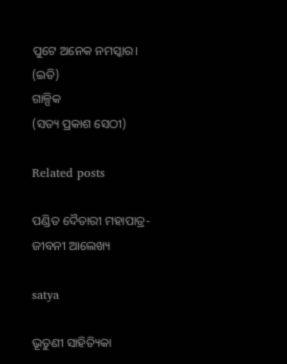ପୁଟେ ଅନେକ ନମସ୍କାର।
(ଇତି)
ଗାଳ୍ପିକ
(ସତ୍ୟ ପ୍ରକାଶ ସେଠୀ)

Related posts

ପଣ୍ଡିତ ଦୈତାରୀ ମହାପାତ୍ର- ଜୀବନୀ ଆଲେଖ୍ୟ

satya

ଭୂତୁଣୀ ସାହିତ୍ୟିକା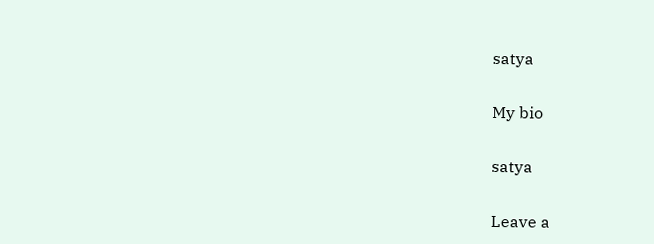satya

My bio

satya

Leave a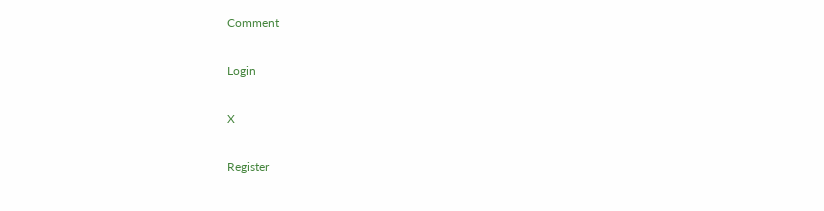Comment

Login

X

Register